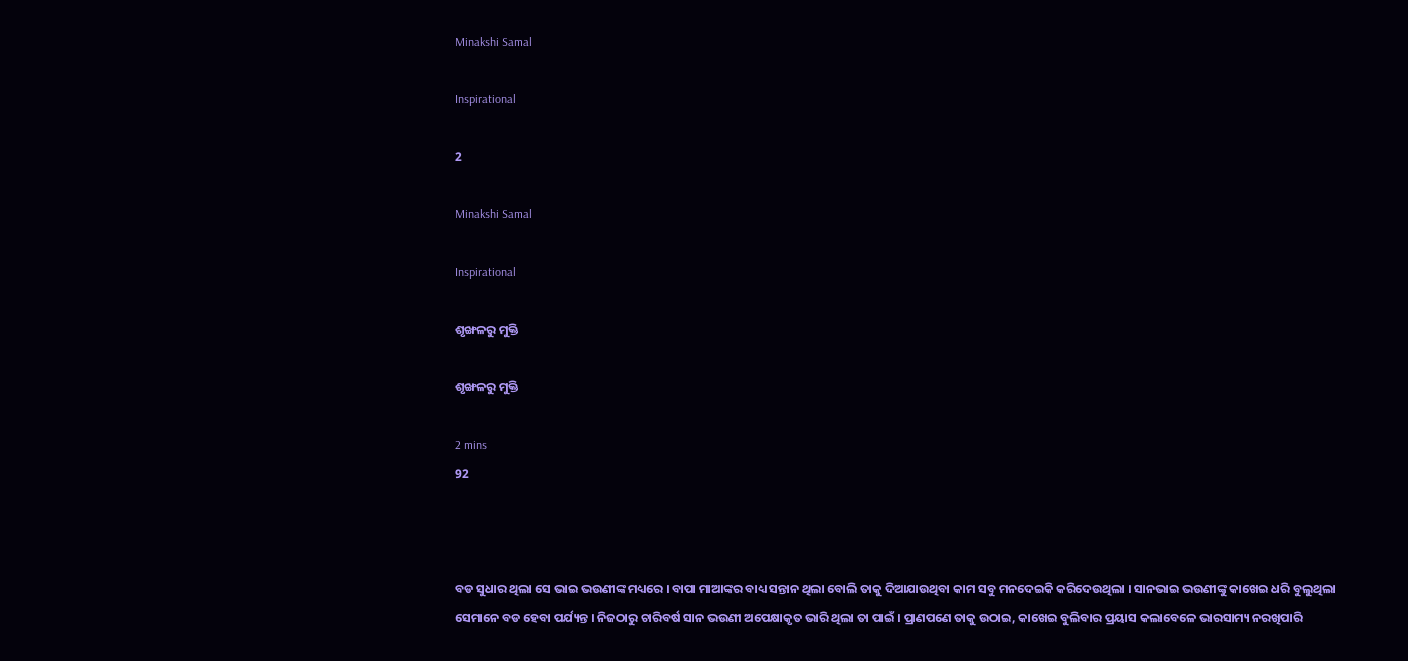Minakshi Samal

Inspirational

2

Minakshi Samal

Inspirational

ଶୃଙ୍ଖଳରୁ ମୁକ୍ତି

ଶୃଙ୍ଖଳରୁ ମୁକ୍ତି

2 mins
92



ବଡ ସୁଧାର ଥିଲା ସେ ଭାଇ ଭଉଣୀଙ୍କ ମଧ୍ୟରେ । ବାପା ମାଆଙ୍କର ବାଧ୍ୟ ସନ୍ତାନ ଥିଲା ବୋଲି ତାକୁ ଦିଆଯାଉଥିବା କାମ ସବୁ ମନଦେଇକି କରିଦେଉଥିଲା । ସାନଭାଇ ଭଉଣୀଙ୍କୁ କାଖେଇ ଧରି ବୁଲୁଥିଲା ସେମାନେ ବଡ ହେବା ପର୍ଯ୍ୟନ୍ତ । ନିଜଠାରୁ ଚାରିବର୍ଷ ସାନ ଭଉଣୀ ଅପେକ୍ଷାକୃତ ଭାରି ଥିଲା ତା ପାଇଁ । ପ୍ରାଣପଣେ ତାକୁ ଉଠାଇ, କାଖେଇ ବୁଲିବାର ପ୍ରୟାସ କଲାବେଳେ ଭାରସାମ୍ୟ ନରଖିପାରି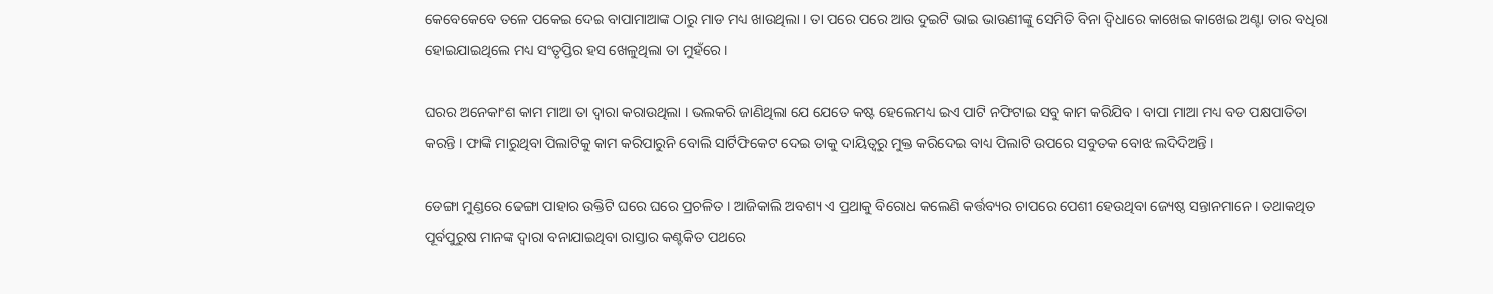କେବେକେବେ ତଳେ ପକେଇ ଦେଇ ବାପାମାଆଙ୍କ ଠାରୁ ମାଡ ମଧ୍ୟ ଖାଉଥିଲା । ତା ପରେ ପରେ ଆଉ ଦୁଇଟି ଭାଇ ଭାଉଣୀଙ୍କୁ ସେମିତି ବିନା ଦ୍ୱିଧାରେ କାଖେଇ କାଖେଇ ଅଣ୍ଟା ତାର ବଧିରା ହୋଇଯାଇଥିଲେ ମଧ୍ୟ ସଂତୃପ୍ତିର ହସ ଖେଳୁଥିଲା ତା ମୁହଁରେ ।

ଘରର ଅନେକାଂଶ କାମ ମାଆ ତା ଦ୍ୱାରା କରାଉଥିଲା । ଭଲକରି ଜାଣିଥିଲା ଯେ ଯେତେ କଷ୍ଟ ହେଲେମଧ୍ୟ ଇଏ ପାଟି ନଫିଟାଇ ସବୁ କାମ କରିଯିବ । ବାପା ମାଆ ମଧ୍ୟ ବଡ ପକ୍ଷପାତିତା କରନ୍ତି । ଫାଙ୍କି ମାରୁଥିବା ପିଲାଟିକୁ କାମ କରିପାରୁନି ବୋଲି ସାର୍ଟିଫିକେଟ ଦେଇ ତାକୁ ଦାୟିତ୍ୱରୁ ମୁକ୍ତ କରିଦେଇ ବାଧ୍ୟ ପିଲାଟି ଉପରେ ସବୁତକ ବୋଝ ଲଦିଦିଅନ୍ତି ।

ଡେଙ୍ଗା ମୁଣ୍ଡରେ ଢେଙ୍ଗା ପାହାର ଉକ୍ତିଟି ଘରେ ଘରେ ପ୍ରଚଳିତ । ଆଜିକାଲି ଅବଶ୍ୟ ଏ ପ୍ରଥାକୁ ବିରୋଧ କଲେଣି କର୍ତ୍ତବ୍ୟର ଚାପରେ ପେଶୀ ହେଉଥିବା ଜ୍ୟେଷ୍ଠ ସନ୍ତାନମାନେ । ତଥାକଥିତ ପୂର୍ବପୁରୁଷ ମାନଙ୍କ ଦ୍ୱାରା ବନାଯାଇଥିବା ରାସ୍ତାର କଣ୍ଟକିତ ପଥରେ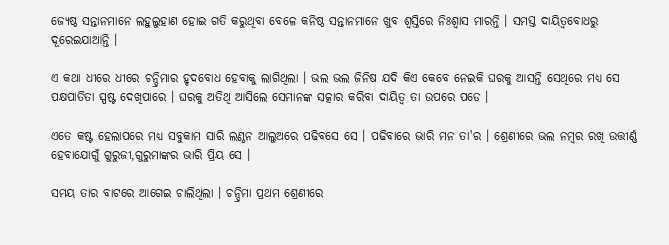ଜ୍ୟେଷ୍ଠ ସନ୍ତାନମାନେ ଲହୁଲୁହାଣ ହୋଇ ଗତି କରୁଥିବା ବେଳେ କନିଷ୍ଠ ସନ୍ତାନମାନେ ଖୁବ ଶ୍ୱସ୍ତିରେ ନିଃଶ୍ୱାସ ମାରନ୍ତି । ସମସ୍ତ ଦାୟିତ୍ୱବୋଧରୁ ଦୂରେଇଯାଆନ୍ତି ।

ଏ କଥା ଧୀରେ ଧୀରେ ଚନ୍ଦ୍ରିମାର ହୃଦବୋଧ ହେବାକୁ ଲାଗିଥିଲା । ଭଲ ଭଲ ଜିନିଷ ଯଦି କିଏ କେବେ ନେଇକି ଘରକୁ ଆସନ୍ତି ସେଥିରେ ମଧ୍ୟ ସେ ପକ୍ଷପାତିତା ସ୍ପଷ୍ଟ ଦେଖିପାରେ । ଘରକୁ ଅତିଥି ଆସିଲେ ସେମାନଙ୍କ ସତ୍କାର କରିବା ଦାୟିତ୍ୱ ତା ଉପରେ ପଡେ ।

ଏତେ କଷ୍ଟ ହେଲାପରେ ମଧ୍ୟ ସବୁକାମ ସାରି ଲଣ୍ଠନ ଆଲୁଅରେ ପଢିବସେ ସେ । ପଢିବାରେ ଭାରି ମନ ତା'ର । ଶ୍ରେଣୀରେ ଭଲ ନମ୍ବର ରଖି ଉତ୍ତୀର୍ଣ୍ଣ ହେବାଯୋଗୁଁ ଗୁରୁଜୀ,ଗୁରୁମାଙ୍କର ଭାରି ପ୍ରିୟ ସେ ।

ସମୟ ତାର ବାଟରେ ଆଗେଇ ଚାଲିଥିଲା । ଚନ୍ଦ୍ରିମା ପ୍ରଥମ ଶ୍ରେଣୀରେ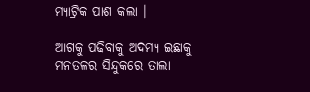ମ୍ୟାଟ୍ରିକ ପାଶ କଲା ।

ଆଗକୁ ପଢିବାକୁ ଅଦମ୍ୟ ଇଛାକୁ ମନତଳର ସିନ୍ଦୁକରେ ତାଲା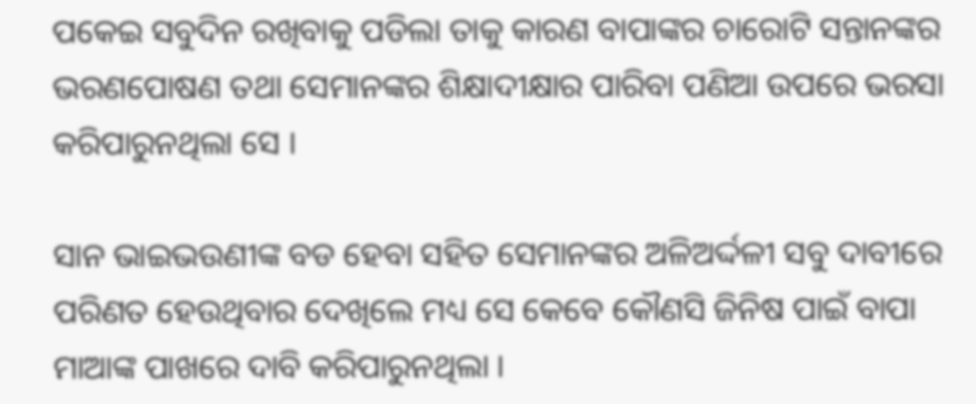ପକେଇ ସବୁଦିନ ରଖିବାକୁ ପଡିଲା ତାକୁ କାରଣ ବାପାଙ୍କର ଚାରୋଟି ସନ୍ତାନଙ୍କର ଭରଣପୋଷଣ ତଥା ସେମାନଙ୍କର ଶିକ୍ଷାଦୀକ୍ଷାର ପାରିବା ପଣିଆ ଉପରେ ଭରସା କରିପାରୁନଥିଲା ସେ ।

ସାନ ଭାଇଭଉଣୀଙ୍କ ବଡ ହେବା ସହିତ ସେମାନଙ୍କର ଅଳିଅର୍ଦ୍ଦଳୀ ସବୁ ଦାବୀରେ ପରିଣତ ହେଉଥିବାର ଦେଖିଲେ ମଧ୍ୟ ସେ କେବେ କୌଣସି ଜିନିଷ ପାଇଁ ବାପା ମାଆଙ୍କ ପାଖରେ ଦାବି କରିପାରୁନଥିଲା ।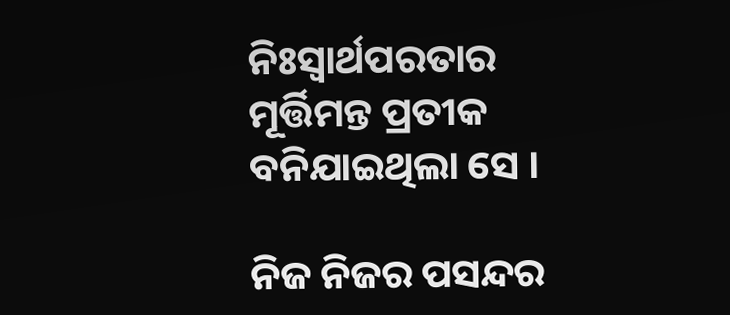ନିଃସ୍ୱାର୍ଥପରତାର ମୂର୍ତ୍ତିମନ୍ତ ପ୍ରତୀକ ବନିଯାଇଥିଲା ସେ ।

ନିଜ ନିଜର ପସନ୍ଦର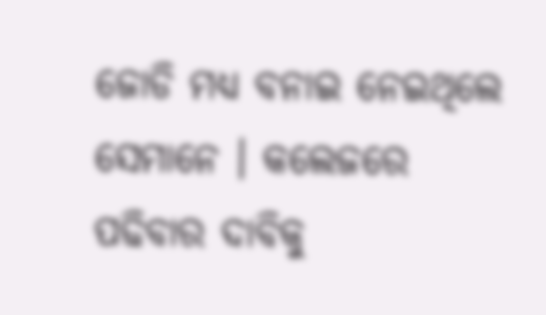ଜୋଡି ମଧ୍ୟ ବନାଇ ନେଇଥିଲେ ସେମାନେ । କଲେଜରେ ପଢିବାର ଦାବିକୁ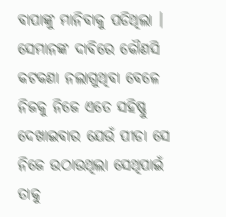ବାପାଙ୍କୁ ମାନିବାକୁ ପଡିଥିଲା । ସେମାନଙ୍କ ଦାବିରେ କୌଣସି କଟକଣା ନଲାଗୁଥିବା ବେଳେ ନିଜକୁ ନିଜେ ଏତେ ସହିଷ୍ଣୁ ଦେଖାଇବାର ଯେଉଁ ପୀଡା ସେ ନିଜେ ଉଠାଉଥିଲା ସେଥିପାଇଁ ତାକୁ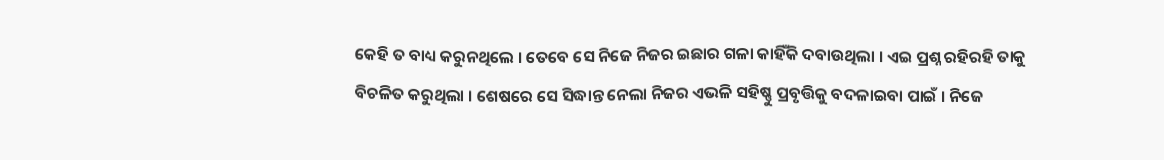କେହି ତ ବାଧ୍ୟ କରୁନଥିଲେ । ତେବେ ସେ ନିଜେ ନିଜର ଇଛାର ଗଳା କାହିଁକି ଦବାଉଥିଲା । ଏଇ ପ୍ରଶ୍ନ ରହିରହି ତାକୁ ବିଚଳିତ କରୁଥିଲା । ଶେଷରେ ସେ ସିଦ୍ଧାନ୍ତ ନେଲା ନିଜର ଏଭଳି ସହିଷ୍ଣୁ ପ୍ରବୃତ୍ତିକୁ ବଦଳାଇବା ପାଇଁ । ନିଜେ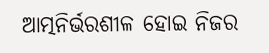ଆତ୍ମନିର୍ଭରଶୀଳ ହୋଇ ନିଜର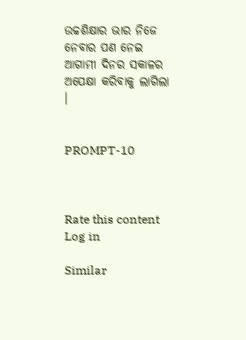ଉଚ୍ଚଶିକ୍ଷାର ଭାର ନିଜେ ନେବାର ପଣ ନେଇ ଆଗାମୀ ଦିନର ସକାଳର ଅପେକ୍ଷା କରିବାକୁ ଲାଗିଲା ।


PROMPT-10



Rate this content
Log in

Similar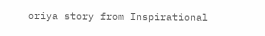oriya story from Inspirational